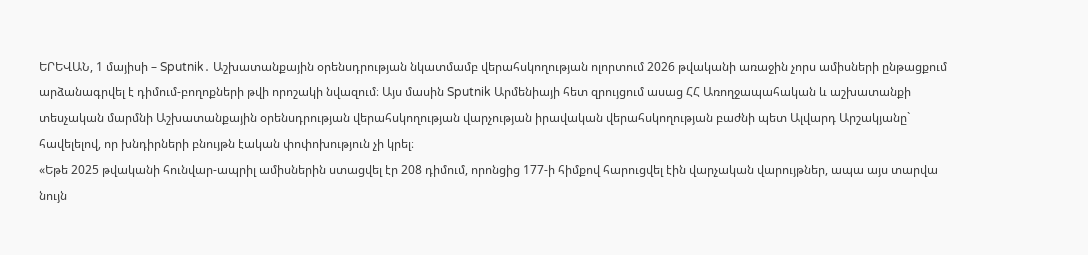ԵՐԵՎԱՆ, 1 մայիսի – Sputnik․ Աշխատանքային օրենսդրության նկատմամբ վերահսկողության ոլորտում 2026 թվականի առաջին չորս ամիսների ընթացքում արձանագրվել է դիմում-բողոքների թվի որոշակի նվազում։ Այս մասին Sputnik Արմենիայի հետ զրույցում ասաց ՀՀ Առողջապահական և աշխատանքի տեսչական մարմնի Աշխատանքային օրենսդրության վերահսկողության վարչության իրավական վերահսկողության բաժնի պետ Ալվարդ Արշակյանը` հավելելով, որ խնդիրների բնույթն էական փոփոխություն չի կրել։
«Եթե 2025 թվականի հունվար-ապրիլ ամիսներին ստացվել էր 208 դիմում, որոնցից 177-ի հիմքով հարուցվել էին վարչական վարույթներ, ապա այս տարվա նույն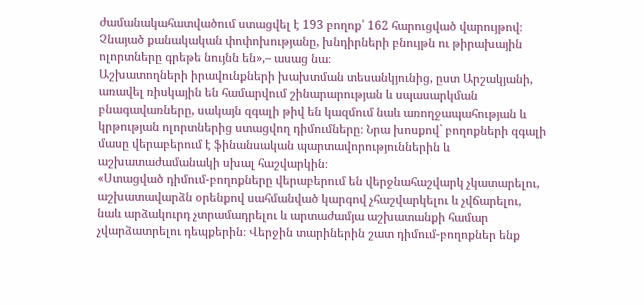ժամանակահատվածում ստացվել է 193 բողոք՝ 162 հարուցված վարույթով։ Չնայած քանակական փոփոխությանը, խնդիրների բնույթն ու թիրախային ոլորտները գրեթե նույնն են»,– ասաց նա։
Աշխատողների իրավունքների խախտման տեսանկյունից, ըստ Արշակյանի, առավել ռիսկային են համարվում շինարարության և սպասարկման բնագավառները, սակայն զգալի թիվ են կազմում նաև առողջապահության և կրթության ոլորտներից ստացվող դիմումները։ Նրա խոսքով` բողոքների զգալի մասը վերաբերում է ֆինանսական պարտավորություններին և աշխատաժամանակի սխալ հաշվարկին։
«Ստացված դիմում-բողոքները վերաբերում են վերջնահաշվարկ չկատարելու, աշխատավարձն օրենքով սահմանված կարգով չհաշվարկելու և չվճարելու, նաև արձակուրդ չտրամադրելու և արտաժամյա աշխատանքի համար չվարձատրելու դեպքերին։ Վերջին տարիներին շատ դիմում-բողոքներ ենք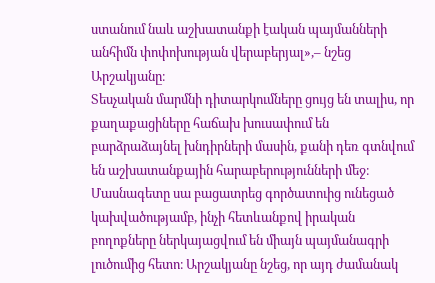ստանում նաև աշխատանքի էական պայմանների անհիմն փոփոխության վերաբերյալ»,– նշեց Արշակյանը։
Տեսչական մարմնի դիտարկումները ցույց են տալիս, որ քաղաքացիները հաճախ խուսափում են բարձրաձայնել խնդիրների մասին, քանի դեռ գտնվում են աշխատանքային հարաբերությունների մեջ։ Մասնագետը սա բացատրեց գործատուից ունեցած կախվածությամբ, ինչի հետևանքով իրական բողոքները ներկայացվում են միայն պայմանագրի լուծումից հետո։ Արշակյանը նշեց, որ այդ ժամանակ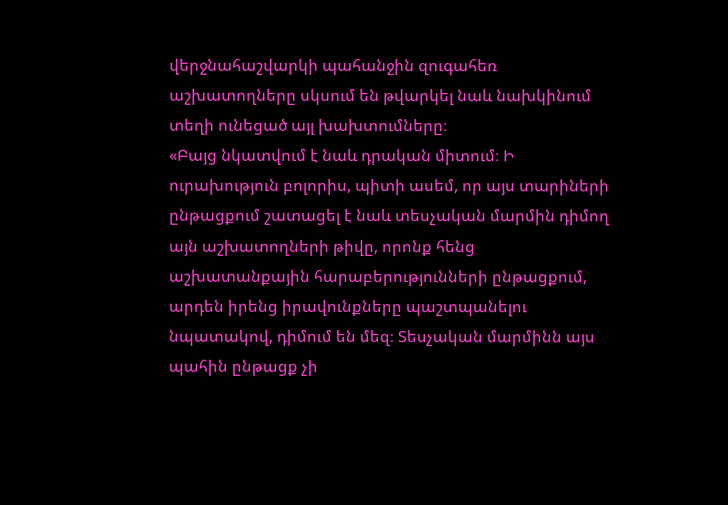վերջնահաշվարկի պահանջին զուգահեռ աշխատողները սկսում են թվարկել նաև նախկինում տեղի ունեցած այլ խախտումները։
«Բայց նկատվում է նաև դրական միտում։ Ի ուրախություն բոլորիս, պիտի ասեմ, որ այս տարիների ընթացքում շատացել է նաև տեսչական մարմին դիմող այն աշխատողների թիվը, որոնք հենց աշխատանքային հարաբերությունների ընթացքում, արդեն իրենց իրավունքները պաշտպանելու նպատակով, դիմում են մեզ։ Տեսչական մարմինն այս պահին ընթացք չի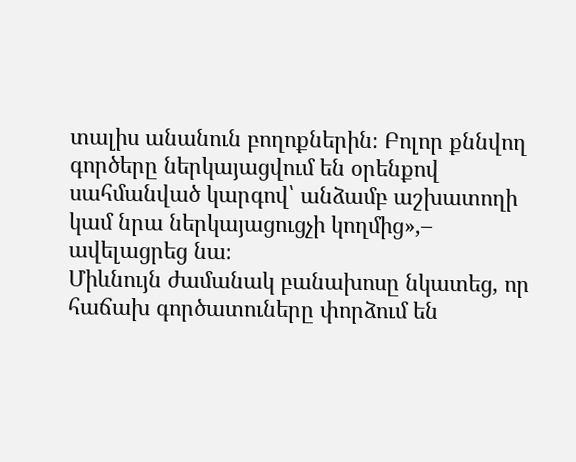տալիս անանուն բողոքներին։ Բոլոր քննվող գործերը ներկայացվում են օրենքով սահմանված կարգով՝ անձամբ աշխատողի կամ նրա ներկայացուցչի կողմից»,– ավելացրեց նա։
Միևնույն ժամանակ բանախոսը նկատեց, որ հաճախ գործատուները փորձում են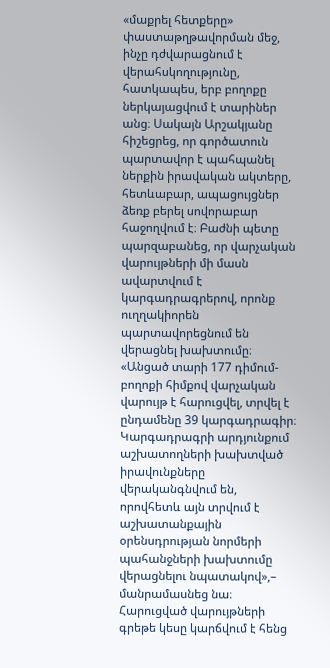«մաքրել հետքերը» փաստաթղթավորման մեջ, ինչը դժվարացնում է վերահսկողությունը, հատկապես, երբ բողոքը ներկայացվում է տարիներ անց։ Սակայն Արշակյանը հիշեցրեց, որ գործատուն պարտավոր է պահպանել ներքին իրավական ակտերը, հետևաբար, ապացույցներ ձեռք բերել սովորաբար հաջողվում է։ Բաժնի պետը պարզաբանեց, որ վարչական վարույթների մի մասն ավարտվում է կարգադրագրերով, որոնք ուղղակիորեն պարտավորեցնում են վերացնել խախտումը։
«Անցած տարի 177 դիմում-բողոքի հիմքով վարչական վարույթ է հարուցվել, տրվել է ընդամենը 39 կարգադրագիր։ Կարգադրագրի արդյունքում աշխատողների խախտված իրավունքները վերականգնվում են, որովհետև այն տրվում է աշխատանքային օրենսդրության նորմերի պահանջների խախտումը վերացնելու նպատակով»,– մանրամասնեց նա։
Հարուցված վարույթների գրեթե կեսը կարճվում է հենց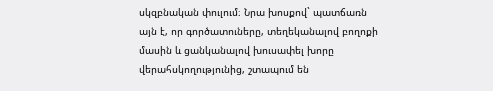սկզբնական փուլում։ Նրա խոսքով` պատճառն այն է, որ գործատուները, տեղեկանալով բողոքի մասին և ցանկանալով խուսափել խորը վերահսկողությունից, շտապում են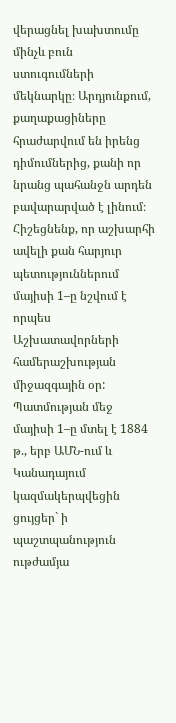վերացնել խախտումը մինչև բուն ստուգումների մեկնարկը։ Արդյունքում, քաղաքացիները հրաժարվում են իրենց դիմումներից, քանի որ նրանց պահանջն արդեն բավարարված է լինում։
Հիշեցնենք, որ աշխարհի ավելի քան հարյուր պետություններում մայիսի 1–ը նշվում է որպես Աշխատավորների համերաշխության միջազգային օր: Պատմության մեջ մայիսի 1–ը մտել է 1884 թ., երբ ԱՄՆ-ում և Կանադայում կազմակերպվեցին ցույցեր` ի պաշտպանություն ութժամյա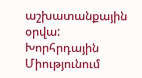աշխատանքային օրվա: Խորհրդային Միությունում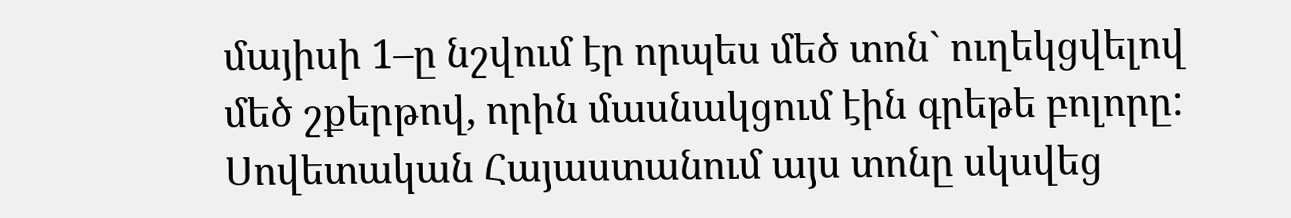մայիսի 1–ը նշվում էր որպես մեծ տոն` ուղեկցվելով մեծ շքերթով, որին մասնակցում էին գրեթե բոլորը: Սովետական Հայաստանում այս տոնը սկսվեց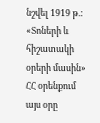նշվել 1919 թ.: «Տոների և հիշատակի օրերի մասին» ՀՀ օրենքում այս օրը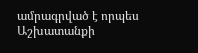ամրագրված է որպես Աշխատանքի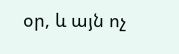օր, և այն ոչ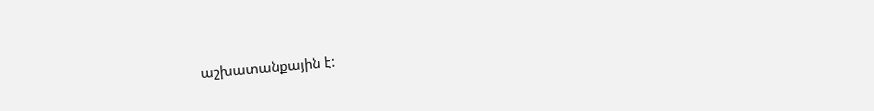աշխատանքային է: